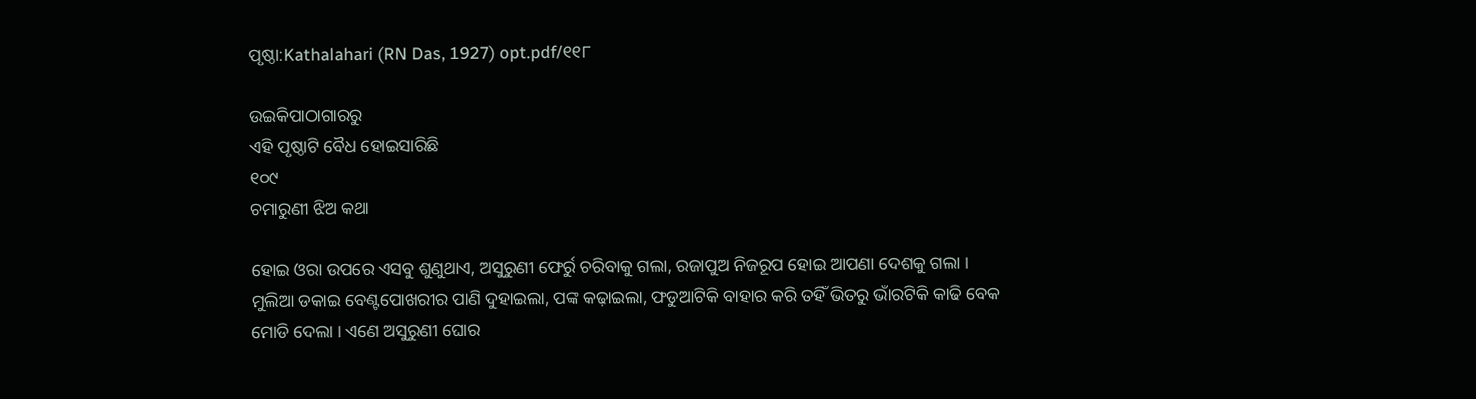ପୃଷ୍ଠା:Kathalahari (RN Das, 1927) opt.pdf/୧୧୮

ଉଇକିପାଠାଗାର‌ରୁ
ଏହି ପୃଷ୍ଠାଟି ବୈଧ ହୋଇସାରିଛି
୧୦୯
ଚମାରୁଣୀ ଝିଅ କଥା

ହୋଇ ଓରା ଉପରେ ଏସବୁ ଶୁଣୁଥାଏ, ଅସୁରୁଣୀ ଫେର୍ରୁ ଚରିବାକୁ ଗଲା, ରଜାପୁଅ ନିଜରୂପ ହୋଇ ଆପଣା ଦେଶକୁ ଗଲା । ମୁଲିଆ ଡକାଇ ବେଣ୍ଟପୋଖରୀର ପାଣି ଦୁହାଇଲା, ପଙ୍କ କଢ଼ାଇଲା, ଫଡୁଆଟିକି ବାହାର କରି ତହିଁ ଭିତରୁ ଭାଁରଟିକି କାଢି ବେକ ମୋଡି ଦେଲା । ଏଣେ ଅସୁରୁଣୀ ଘୋର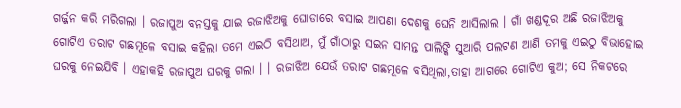ଗର୍ଜ୍ଜନ କରି ମରିଗଲା । ରଜାପୁଅ ବନସ୍ତକୁ ଯାଇ ରଜାଝିଅକୁ ଘୋଡାରେ ବସାଇ ଆପଣା ଦେଶକୁ ଘେନି ଆସିଲାଲ । ଗାଁ ଖଣ୍ଡଦୂର ଅଛି ରଜାଝିଅକୁ ଗୋଟିଏ ତରାଟ ଗଛମୂଳେ ବସାଇ କହିଲା ତମେ ଏଇଠି ବସିଥାଅ, ମୁଁ ଗାଁଠାରୁ ସଇନ ସାମନ୍ତ ପାଲିଙ୍କି ସୁଆରି ପଲଟଣ ଆଣି ତମକୁ ଏଇଠୁ ବିଭାହୋଇ ଘରକୁ ନେଇଯିବି । ଏହାକହି ରଜାପୁଅ ଘରକୁ ଗଲା । । ରଜାଝିଅ ଯେଉଁ ତରାଟ ଗଛମୂଳେ ବସିଥିଲା,ତାହା ଆଗରେ ଗୋଟିଏ କୁଅ; ସେ ନିକଟରେ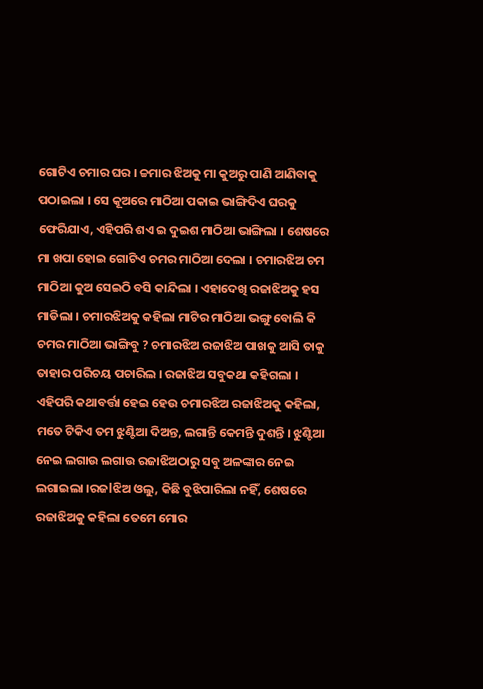ଗୋଟିଏ ଚମାର ଘର । ଚ୍ଚମାର ଝିଅକୁ ମା କୁଅରୁ ପାଣି ଆଣିବାକୁ ପଠାଇଲା । ସେ କୂଅରେ ମାଠିଆ ପକାଇ ଭାଙ୍ଗିଦିଏ ଘରକୁ ଫେରିଯାଏ, ଏହିପରି ଶଏ ଇ ଦୁଇଶ ମାଠିଆ ଭାଙ୍ଗିଲା । ଶେଷରେ ମା ଖପା ହୋଇ ଗୋଟିଏ ଚମର ମାଠିଆ ଦେଲା । ଚମାରଝିଅ ଚମ ମାଠିଆ କୁଅ ସେଇଠି ବସି କାନ୍ଦିଲା । ଏହାଦେଖି ରଜାଝିଅକୁ ହସ ମାଡିଲା । ଚମାରଝିଅକୁ କହିଲା ମାଟିର ମାଠିଆ ଭଙ୍ଗୁ ବୋଲି କି ଚମର ମାଠିଆ ଭାଙ୍ଗିବୁ ? ଚମାରଝିଅ ରଜାଝିଅ ପାଖକୁ ଆସି ତାକୁ ତାହାର ପରିଚୟ ପଚାରିଲ । ରଜାଝିଅ ସବୁକଥା କହିଗଲା । ଏହିପରି କଥାବର୍ତ୍ତା ହେଇ ହେଉ ଚମାରଝିଅ ରଜାଝିଅକୁ କହିଲା, ମତେ ଟିକିଏ ତମ ଝୁଣ୍ଟିଆ ଦିଅନ୍ତ, ଲଗାନ୍ତି କେମନ୍ତି ଦୁଶନ୍ତି । ଝୁଣ୍ଟିଆ ନେଇ ଲଗାଉ ଲଗାଉ ରଜାଝିଅଠାରୁ ସବୁ ଅଳଙ୍କାର ନେଇ ଲଗାଇଲା ।ରଜlଝିଅ ଓଲୁ, କିଛି ବୁଝିପାରିଲା ନହିଁ, ଶେଷରେ ରଜାଝିଅକୁ କହିଲା ତେମେ ମୋର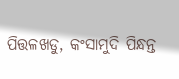ପିତ୍ତଳଖଡୁ, କଂସାମୁଦି ପିନ୍ଧନ୍ତ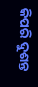କିପରି ଦୁଶନ୍ତ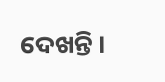ଦେଖନ୍ତି ।